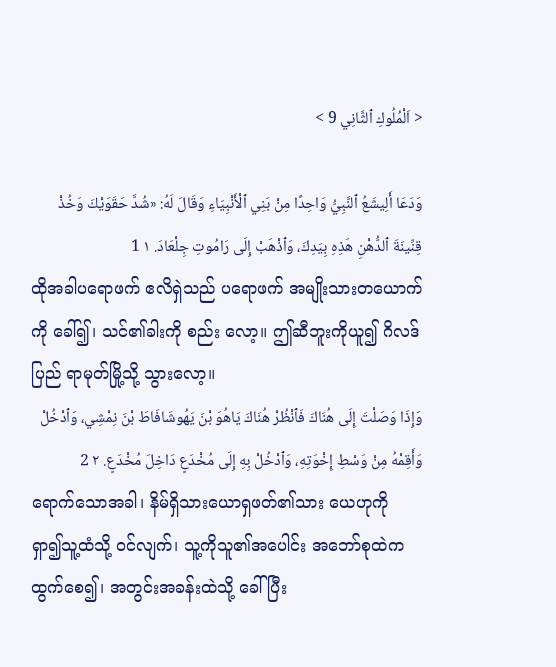< اَلْمُلُوكِ ٱلثَّانِي 9 >

وَدَعَا أَلِيشَعُ ٱلنَّبِيُّ وَاحِدًا مِنْ بَنِي ٱلْأَنْبِيَاءِ وَقَالَ لَهُ: «شُدَّ حَقَوَيْكَ وَخُذْ قِنِّينَةَ ٱلدُّهْنِ هَذِهِ بِيَدِكَ، وَٱذْهَبْ إِلَى رَامُوتِ جِلْعَادَ. ١ 1
ထိုအခါပရောဖက် ဧလိရှဲသည် ပရောဖက် အမျိုးသားတယောက်ကို ခေါ်၍၊ သင်၏ခါးကို စည်း လော့။ ဤဆီဘူးကိုယူ၍ ဂိလဒ်ပြည် ရာမုတ်မြို့သို့ သွားလော့။
وَإِذَا وَصَلْتَ إِلَى هُنَاكَ فَٱنْظُرْ هُنَاكَ يَاهُوَ بْنَ يَهُوشَافَاطَ بْنَ نِمْشِي، وَٱدْخُلْ وَأَقِمْهُ مِنْ وَسْطِ إِخْوَتِهِ، وَٱدْخُلْ بِهِ إِلَى مُخْدَعٍ دَاخِلَ مُخْدَعٍ. ٢ 2
ရောက်သောအခါ၊ နိမ်ရှိသားယောရှဖတ်၏သား ယေဟုကို ရှာ၍သူ့ထံသို့ ဝင်လျက်၊ သူ့ကိုသူ၏အပေါင်း အဘော်စုထဲက ထွက်စေ၍၊ အတွင်းအခန်းထဲသို့ ခေါ်ပြီး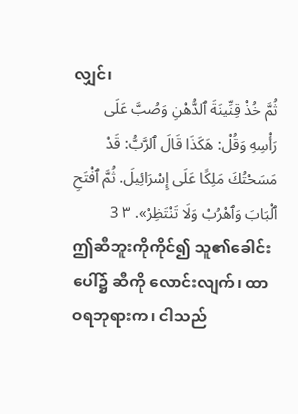လျှင်၊
ثُمَّ خُذْ قِنِّينَةَ ٱلدُّهْنِ وَصُبَّ عَلَى رَأْسِهِ وَقُلْ: هَكَذَا قَالَ ٱلرَّبُّ: قَدْ مَسَحْتُكَ مَلِكًا عَلَى إِسْرَائِيلَ. ثُمَّ ٱفْتَحِ ٱلْبَابَ وَٱهْرُبْ وَلَا تَنْتَظِرْ». ٣ 3
ဤဆီဘူးကိုကိုင်၍ သူ၏ခေါင်းပေါ်၌ ဆီကို လောင်းလျက်၊ ထာဝရဘုရားက၊ ငါသည်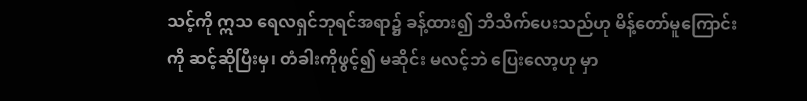သင့်ကို ဣသ ရေလရှင်ဘုရင်အရာ၌ ခန့်ထား၍ ဘိသိက်ပေးသည်ဟု မိန့်တော်မူကြောင်းကို ဆင့်ဆိုပြီးမှ၊ တံခါးကိုဖွင့်၍ မဆိုင်း မလင့်ဘဲ ပြေးလော့ဟု မှာ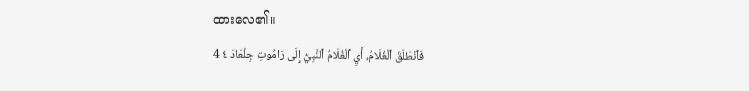ထားလေ၏။
فَٱنْطَلَقَ ٱلْغُلَامُ، أَيِ ٱلْغُلَامُ ٱلنَّبِيُّ إِلَى رَامُوتِ جِلْعَادَ ٤ 4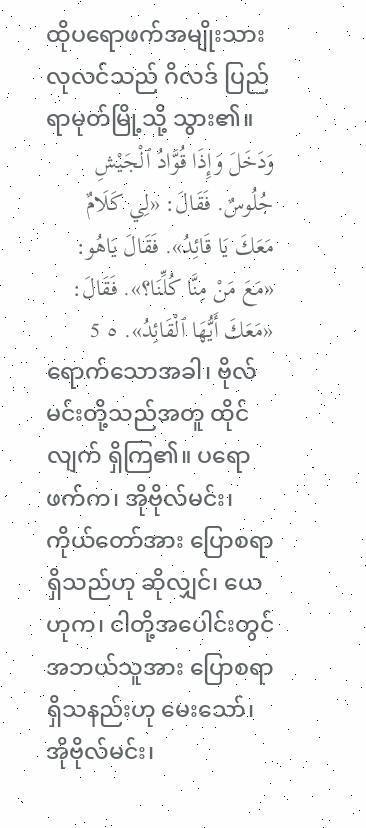ထိုပရောဖက်အမျိုးသားလုလင်သည် ဂိလဒ် ပြည် ရာမုတ်မြို့သို့ သွား၏။
وَدَخَلَ وَإِذَا قُوَّادُ ٱلْجَيْشِ جُلُوسٌ. فَقَالَ: «لِي كَلَامٌ مَعَكَ يَا قَائِدُ». فَقَالَ يَاهُو: «مَعَ مَنْ مِنَّا كُلِّنَا؟». فَقَالَ: «مَعَكَ أَيُّهَا ٱلْقَائِدُ». ٥ 5
ရောက်သောအခါ၊ ဗိုလ်မင်းတို့သည်အတူ ထိုင်လျက် ရှိကြ၏။ ပရောဖက်က၊ အိုဗိုလ်မင်း၊ ကိုယ်တော်အား ပြောစရာရှိသည်ဟု ဆိုလျှင်၊ ယေဟုက၊ ငါတို့အပေါင်းတွင် အဘယ်သူအား ပြောစရာရှိသနည်းဟု မေးသော်၊ အိုဗိုလ်မင်း၊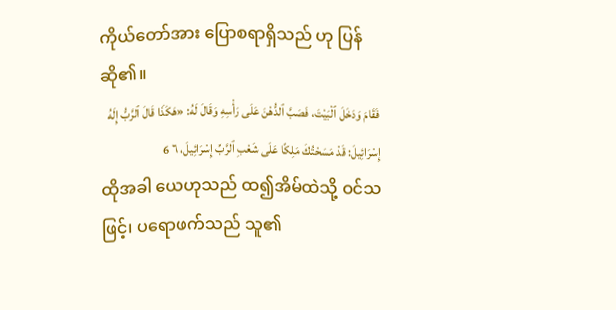ကိုယ်တော်အား ပြောစရာရှိသည် ဟု ပြန်ဆို၏။
فَقَامَ وَدَخَلَ ٱلْبَيْتَ، فَصَبَّ ٱلدُّهْنَ عَلَى رَأْسِهِ وَقَالَ لَهُ: «هَكَذَا قَالَ ٱلرَّبُّ إِلَهُ إِسْرَائِيلَ: قَدْ مَسَحْتُكَ مَلِكًا عَلَى شَعْبِ ٱلرَّبِّ إِسْرَائِيلَ، ٦ 6
ထိုအခါ ယေဟုသည် ထ၍အိမ်ထဲသို့ ဝင်သဖြင့်၊ ပရောဖက်သည် သူ၏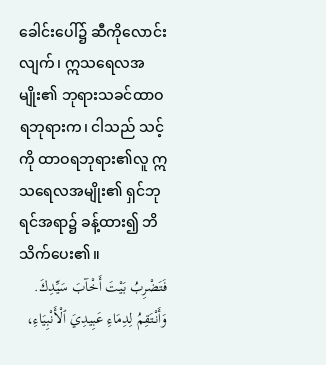ခေါင်းပေါ်၌ ဆီကိုလောင်းလျက်၊ ဣသရေလအမျိုး၏ ဘုရားသခင်ထာဝရဘုရားက၊ ငါသည် သင့်ကို ထာဝရဘုရား၏လူ ဣသရေလအမျိုး၏ ရှင်ဘုရင်အရာ၌ ခန့်ထား၍ ဘိသိက်ပေး၏။
فَتَضْرِبُ بَيْتَ أَخْآبَ سَيِّدِكَ. وَأَنْتَقِمُ لِدِمَاءِ عَبِيدِيَ ٱلْأَنْبِيَاءِ،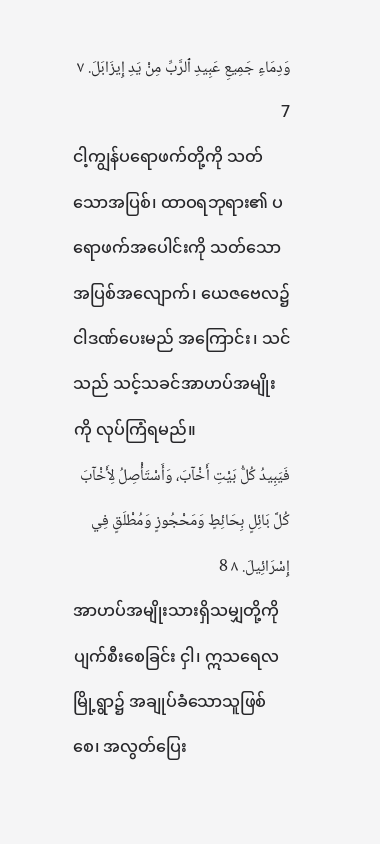وَدِمَاءِ جَمِيعِ عَبِيدِ ٱلرَّبِّ مِنْ يَدِ إِيزَابَلَ. ٧ 7
ငါ့ကျွန်ပရောဖက်တို့ကို သတ်သောအပြစ်၊ ထာဝရဘုရား၏ ပရောဖက်အပေါင်းကို သတ်သော အပြစ်အလျောက်၊ ယေဇဗေလ၌ ငါဒဏ်ပေးမည် အကြောင်း၊ သင်သည် သင့်သခင်အာဟပ်အမျိုးကို လုပ်ကြံရမည်။
فَيَبِيدُ كُلُّ بَيْتِ أَخْآبَ، وَأَسْتَأْصِلُ لِأَخْآبَ كُلَّ بَائِلٍ بِحَائِطٍ وَمَحْجُوزٍ وَمُطْلَقٍ فِي إِسْرَائِيلَ. ٨ 8
အာဟပ်အမျိုးသားရှိသမျှတို့ကို ပျက်စီးစေခြင်း ငှါ၊ ဣသရေလ မြို့ရွာ၌ အချုပ်ခံသောသူဖြစ်စေ၊ အလွတ်ပြေး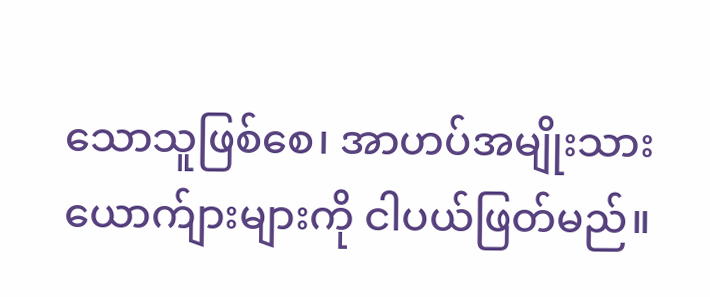သောသူဖြစ်စေ၊ အာဟပ်အမျိုးသား ယောက်ျားများကို ငါပယ်ဖြတ်မည်။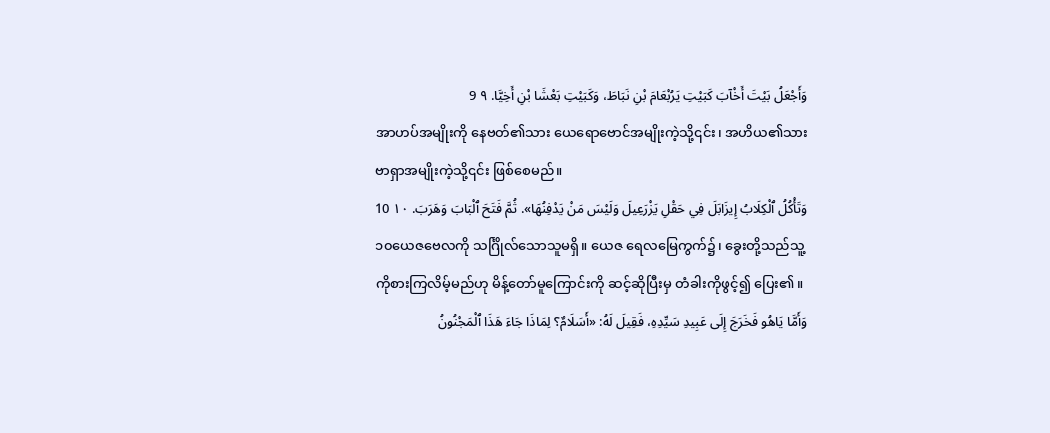وَأَجْعَلُ بَيْتَ أَخْآبَ كَبَيْتِ يَرُبْعَامَ بْنِ نَبَاطَ، وَكَبَيْتِ بَعْشَا بْنِ أَخِيَّا. ٩ 9
အာဟပ်အမျိုးကို နေဗတ်၏သား ယေရောဗောင်အမျိုးကဲ့သို့၎င်း၊ အဟိယ၏သား ဗာရှာအမျိုးကဲ့သို့၎င်း ဖြစ်စေမည်။
وَتَأْكُلُ ٱلْكِلَابُ إِيزَابَلَ فِي حَقْلِ يَزْرَعِيلَ وَلَيْسَ مَنْ يَدْفِنُهَا». ثُمَّ فَتَحَ ٱلْبَابَ وَهَرَبَ. ١٠ 10
၁၀ယေဇဗေလကို သင်္ဂြိုလ်သောသူမရှိ။ ယေဇ ရေလမြေကွက်၌၊ ခွေးတို့သည်သူ့ကိုစားကြလိမ့်မည်ဟု မိန့်တော်မူကြောင်းကို ဆင့်ဆိုပြီးမှ တံခါးကိုဖွင့်၍ ပြေး၏။
وَأَمَّا يَاهُو فَخَرَجَ إِلَى عَبِيدِ سَيِّدِهِ، فَقِيلَ لَهُ: «أَسَلَامٌ؟ لِمَاذَا جَاءَ هَذَا ٱلْمَجْنُونُ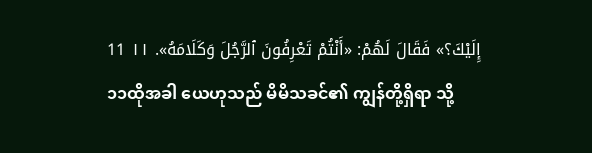إِلَيْكَ؟» فَقَالَ لَهُمْ: «أَنْتُمْ تَعْرِفُونَ ٱلرَّجُلَ وَكَلَامَهُ». ١١ 11
၁၁ထိုအခါ ယေဟုသည် မိမိသခင်၏ ကျွန်တို့ရှိရာ သို့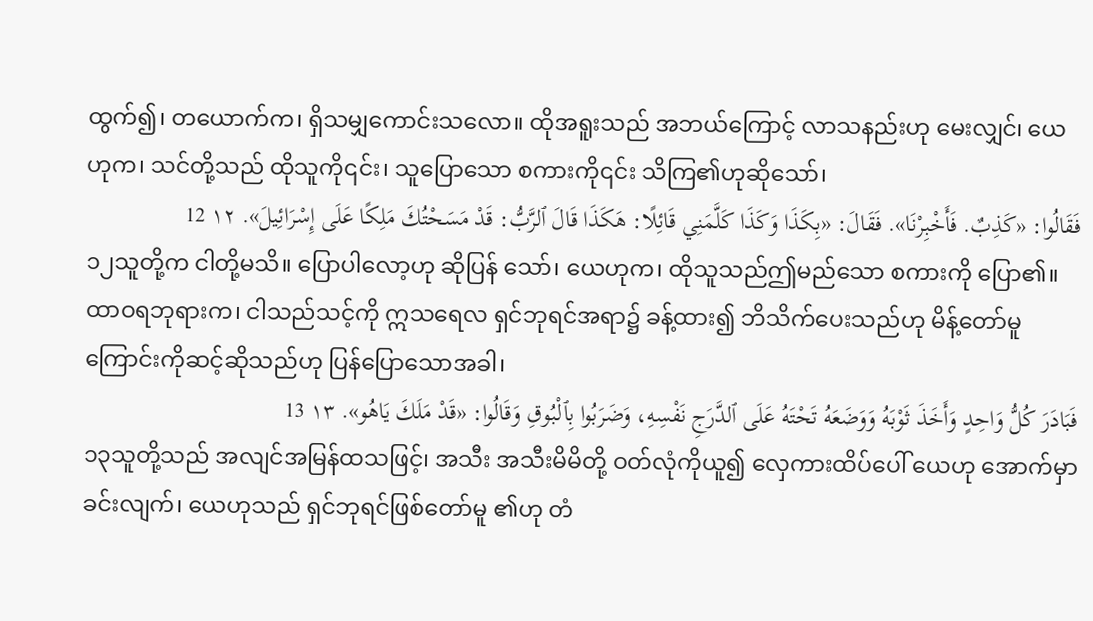ထွက်၍၊ တယောက်က၊ ရှိသမျှကောင်းသလော။ ထိုအရူးသည် အဘယ်ကြောင့် လာသနည်းဟု မေးလျှင်၊ ယေဟုက၊ သင်တို့သည် ထိုသူကို၎င်း၊ သူပြောသော စကားကို၎င်း သိကြ၏ဟုဆိုသော်၊
فَقَالُوا: «كَذِبٌ. فَأَخْبِرْنَا». فَقَالَ: «بِكَذَا وَكَذَا كَلَّمَنِي قَائِلًا: هَكَذَا قَالَ ٱلرَّبُّ: قَدْ مَسَحْتُكَ مَلِكًا عَلَى إِسْرَائِيلَ». ١٢ 12
၁၂သူတို့က ငါတို့မသိ။ ပြောပါလော့ဟု ဆိုပြန် သော်၊ ယေဟုက၊ ထိုသူသည်ဤမည်သော စကားကို ပြော၏။ ထာဝရဘုရားက၊ ငါသည်သင့်ကို ဣသရေလ ရှင်ဘုရင်အရာ၌ ခန့်ထား၍ ဘိသိက်ပေးသည်ဟု မိန့်တော်မူကြောင်းကိုဆင့်ဆိုသည်ဟု ပြန်ပြောသောအခါ၊
فَبَادَرَ كُلُّ وَاحِدٍ وَأَخَذَ ثَوْبَهُ وَوَضَعَهُ تَحْتَهُ عَلَى ٱلدَّرَجِ نَفْسِهِ، وَضَرَبُوا بِٱلْبُوقِ وَقَالُوا: «قَدْ مَلَكَ يَاهُو». ١٣ 13
၁၃သူတို့သည် အလျင်အမြန်ထသဖြင့်၊ အသီး အသီးမိမိတို့ ဝတ်လုံကိုယူ၍ လှေကားထိပ်ပေါ် ယေဟု အောက်မှာခင်းလျက်၊ ယေဟုသည် ရှင်ဘုရင်ဖြစ်တော်မူ ၏ဟု တံ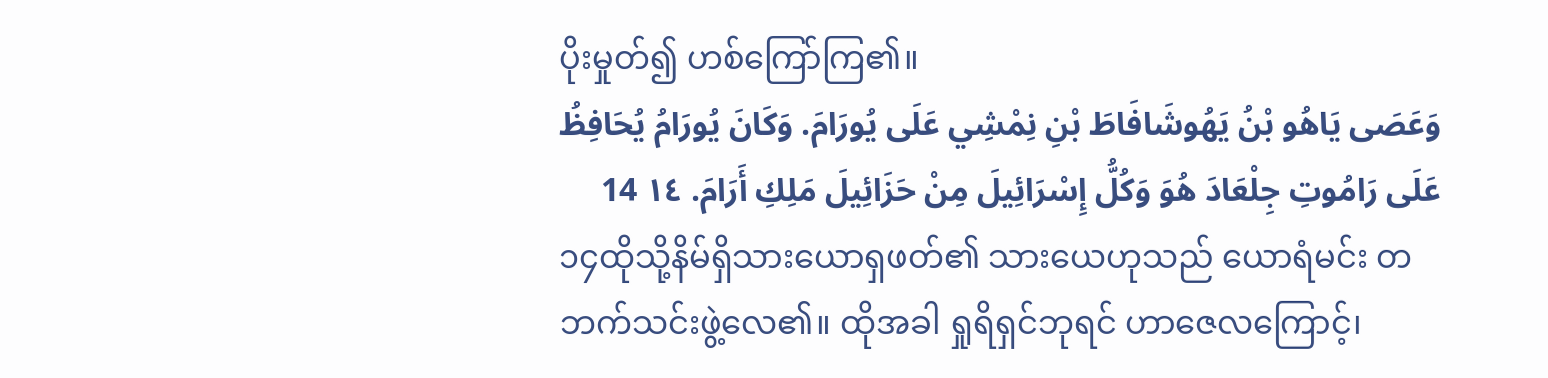ပိုးမှုတ်၍ ဟစ်ကြော်ကြ၏။
وَعَصَى يَاهُو بْنُ يَهُوشَافَاطَ بْنِ نِمْشِي عَلَى يُورَامَ. وَكَانَ يُورَامُ يُحَافِظُ عَلَى رَامُوتِ جِلْعَادَ هُوَ وَكُلُّ إِسْرَائِيلَ مِنْ حَزَائِيلَ مَلِكِ أَرَامَ. ١٤ 14
၁၄ထိုသို့နိမ်ရှိသားယောရှဖတ်၏ သားယေဟုသည် ယောရံမင်း တဘက်သင်းဖွဲ့လေ၏။ ထိုအခါ ရှုရိရှင်ဘုရင် ဟာဇေလကြောင့်၊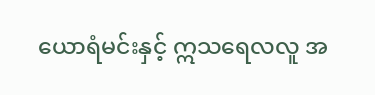ယောရံမင်းနှင့် ဣသရေလလူ အ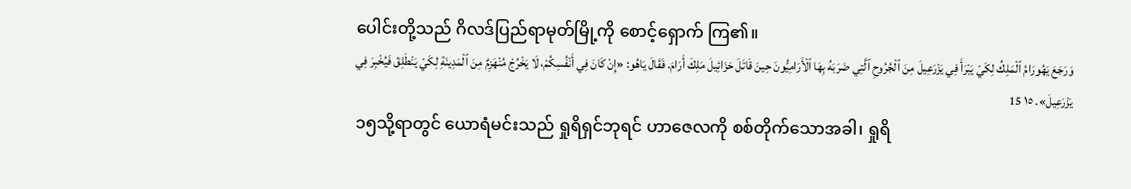ပေါင်းတို့သည် ဂိလဒ်ပြည်ရာမုတ်မြို့ကို စောင့်ရှောက် ကြ၏။
وَرَجَعَ يَهُورَامُ ٱلْمَلِكُ لِكَيْ يَبْرَأَ فِي يَزْرَعِيلَ مِنَ ٱلْجُرُوحِ ٱلَّتِي ضَرَبَهُ بِهَا ٱلْأَرَامِيُّونَ حِينَ قَاتَلَ حَزَائِيلَ مَلِكَ أَرَامَ. فَقَالَ يَاهُو: «إِنْ كَانَ فِي أَنْفُسِكُمْ، لَا يَخْرُجْ مُنْهَزِمٌ مِنَ ٱلْمَدِينَةِ لِكَيْ يَنْطَلِقَ فَيُخْبِرَ فِي يَزْرَعِيلَ». ١٥ 15
၁၅သို့ရာတွင် ယောရံမင်းသည် ရှုရိရှင်ဘုရင် ဟာဇေလကို စစ်တိုက်သောအခါ၊ ရှုရိ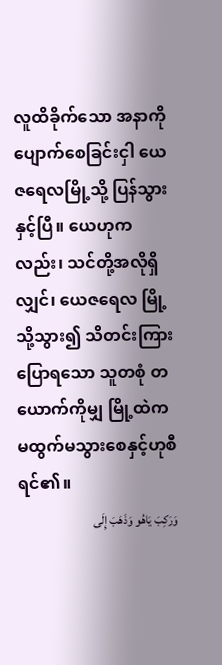လူထိခိုက်သော အနာကို ပျောက်စေခြင်းငှါ ယေဇရေလမြို့သို့ ပြန်သွား နှင့်ပြီ။ ယေဟုကလည်း၊ သင်တို့အလိုရှိလျှင်၊ ယေဇရေလ မြို့သို့သွား၍ သိတင်းကြားပြောရသော သူတစုံ တယောက်ကိုမျှ မြို့ထဲက မထွက်မသွားစေနှင့်ဟုစီရင်၏။
وَرَكِبَ يَاهُو وَذَهَبَ إِلَى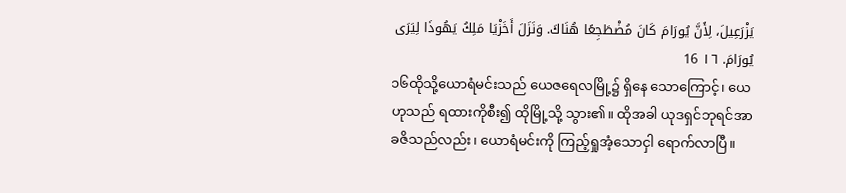يَزْرَعِيلَ، لِأَنَّ يُورَامَ كَانَ مُضْطَجِعًا هُنَاكَ. وَنَزَلَ أَخَزْيَا مَلِكُ يَهُوذَا لِيَرَى يُورَامَ. ١٦ 16
၁၆ထိုသို့ယောရံမင်းသည် ယေဇရေလမြို့၌ ရှိနေ သောကြောင့်၊ ယေဟုသည် ရထားကိုစီး၍ ထိုမြို့သို့ သွား၏။ ထိုအခါ ယုဒရှင်ဘုရင်အာ ခဇိသည်လည်း၊ ယောရံမင်းကို ကြည့်ရှုအံ့သောငှါ ရောက်လာပြီ။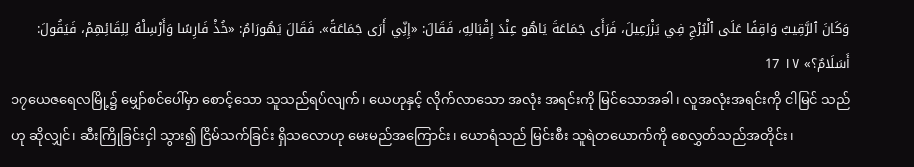وَكَانَ ٱلرَّقِيبُ وَاقِفًا عَلَى ٱلْبُرْجِ فِي يَزْرَعِيلَ، فَرَأَى جَمَاعَةَ يَاهُو عِنْدَ إِقْبَالِهِ، فَقَالَ: «إِنِّي أَرَى جَمَاعَةً». فَقَالَ يَهُورَامُ: «خُذْ فَارِسًا وَأَرْسِلْهُ لِلِقَائِهِمْ، فَيَقُولَ: أَسَلَامٌ؟» ١٧ 17
၁၇ယေဇရေလမြို့၌ မျှော်စင်ပေါ်မှာ စောင့်သော သူသည်ရပ်လျက်၊ ယေဟုနှင့် လိုက်လာသော အလုံး အရင်းကို မြင်သောအခါ၊ လူအလုံးအရင်းကို ငါမြင် သည်ဟု ဆိုလျှင်၊ ဆီးကြိုခြင်းငှါ သွား၍ ငြိမ်သက်ခြင်း ရှိသလောဟု မေးမည်အကြောင်း၊ ယောရံသည် မြင်းစီး သူရဲတယောက်ကို စေလွှတ်သည်အတိုင်း၊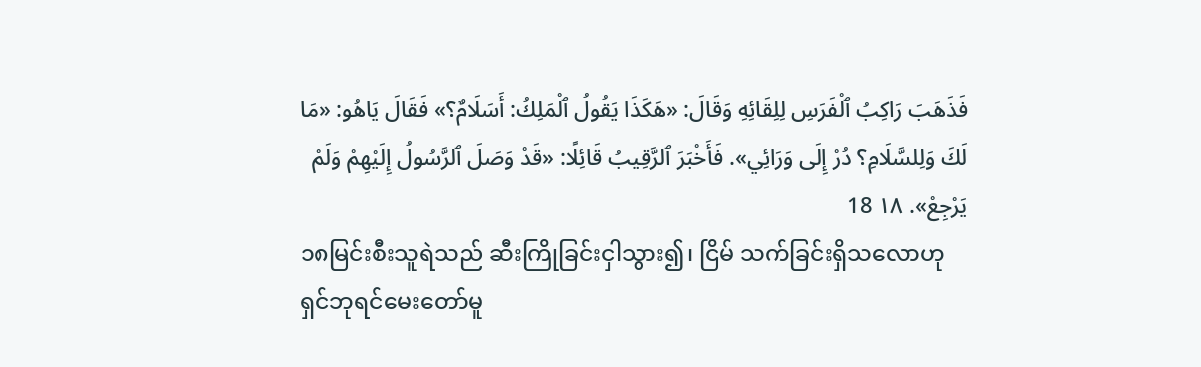فَذَهَبَ رَاكِبُ ٱلْفَرَسِ لِلِقَائِهِ وَقَالَ: «هَكَذَا يَقُولُ ٱلْمَلِكُ: أَسَلَامٌ؟» فَقَالَ يَاهُو: «مَا لَكَ وَلِلسَّلَامِ؟ دُرْ إِلَى وَرَائِي». فَأَخْبَرَ ٱلرَّقِيبُ قَائِلًا: «قَدْ وَصَلَ ٱلرَّسُولُ إِلَيْهِمْ وَلَمْ يَرْجِعْ». ١٨ 18
၁၈မြင်းစီးသူရဲသည် ဆီးကြိုခြင်းငှါသွား၍၊ ငြိမ် သက်ခြင်းရှိသလောဟု ရှင်ဘုရင်မေးတော်မူ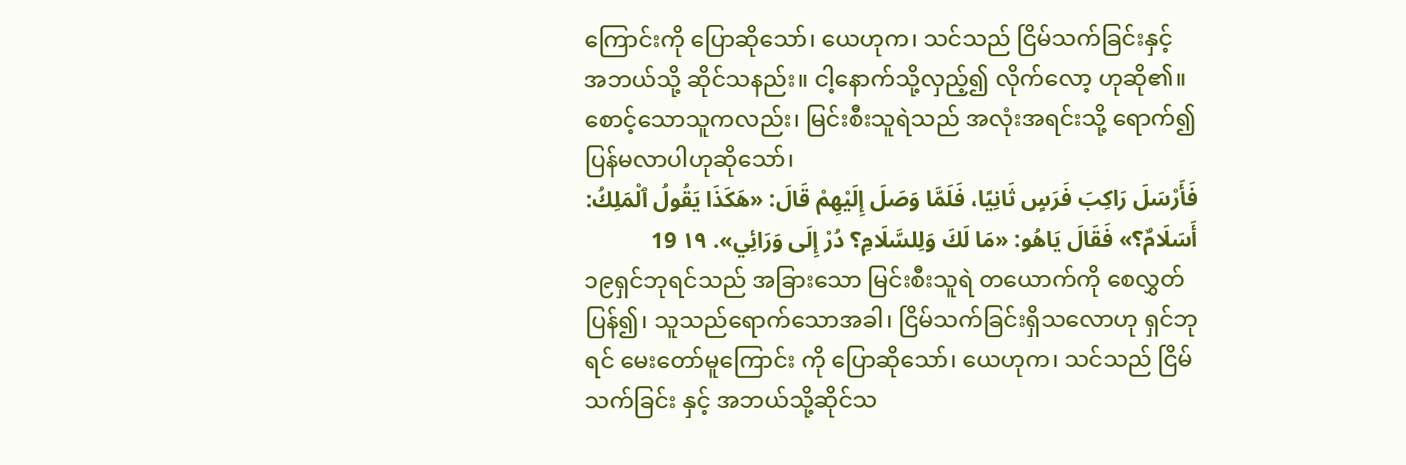ကြောင်းကို ပြောဆိုသော်၊ ယေဟုက၊ သင်သည် ငြိမ်သက်ခြင်းနှင့် အဘယ်သို့ ဆိုင်သနည်း။ ငါ့နောက်သို့လှည့်၍ လိုက်လော့ ဟုဆို၏။ စောင့်သောသူကလည်း၊ မြင်းစီးသူရဲသည် အလုံးအရင်းသို့ ရောက်၍ ပြန်မလာပါဟုဆိုသော်၊
فَأَرْسَلَ رَاكِبَ فَرَسٍ ثَانِيًا، فَلَمَّا وَصَلَ إِلَيْهِمْ قَالَ: «هَكَذَا يَقُولُ ٱلْمَلِكُ: أَسَلَامٌ؟» فَقَالَ يَاهُو: «مَا لَكَ وَلِلسَّلَامِ؟ دُرْ إِلَى وَرَائِي». ١٩ 19
၁၉ရှင်ဘုရင်သည် အခြားသော မြင်းစီးသူရဲ တယောက်ကို စေလွှတ်ပြန်၍၊ သူသည်ရောက်သောအခါ၊ ငြိမ်သက်ခြင်းရှိသလောဟု ရှင်ဘုရင် မေးတော်မူကြောင်း ကို ပြောဆိုသော်၊ ယေဟုက၊ သင်သည် ငြိမ်သက်ခြင်း နှင့် အဘယ်သို့ဆိုင်သ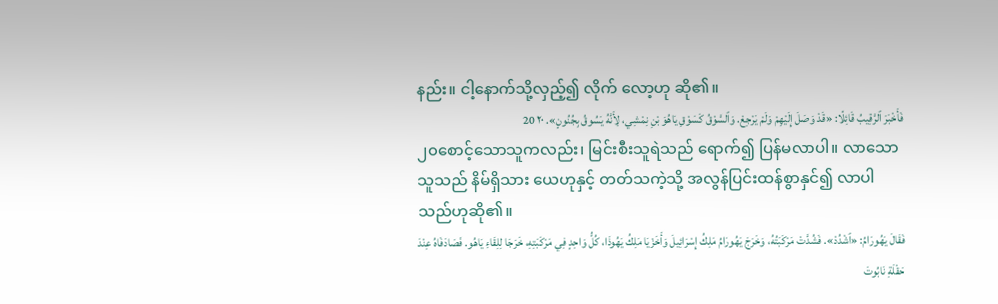နည်း။ ငါ့နောက်သို့လှည့်၍ လိုက် လော့ဟု ဆို၏။
فَأَخْبَرَ ٱلرَّقِيبُ قَائِلًا: «قَدْ وَصَلَ إِلَيْهِمْ وَلَمْ يَرْجِعْ. وَٱلسَّوْقُ كَسَوْقِ يَاهُوَ بْنِ نِمْشِي، لِأَنَّهُ يَسُوقُ بِجُنُونٍ». ٢٠ 20
၂၀စောင့်သောသူကလည်း၊ မြင်းစီးသူရဲသည် ရောက်၍ ပြန်မလာပါ။ လာသောသူသည် နိမ်ရှိသား ယေဟုနှင့် တတ်သကဲ့သို့ အလွန်ပြင်းထန်စွာနှင်၍ လာပါ သည်ဟုဆို၏။
فَقَالَ يَهُورَامُ: «ٱشْدُدْ». فَشُدَّتْ مَرْكَبَتُهُ، وَخَرَجَ يَهُورَامُ مَلِكُ إِسْرَائِيلَ وَأَخَزْيَا مَلِكُ يَهُوذَا، كُلُّ وَاحِدٍ فِي مَرْكَبَتِهِ، خَرَجَا لِلِقَاءِ يَاهُو. فَصَادَفَاهُ عِنْدَ حَقْلَةِ نَابُوتَ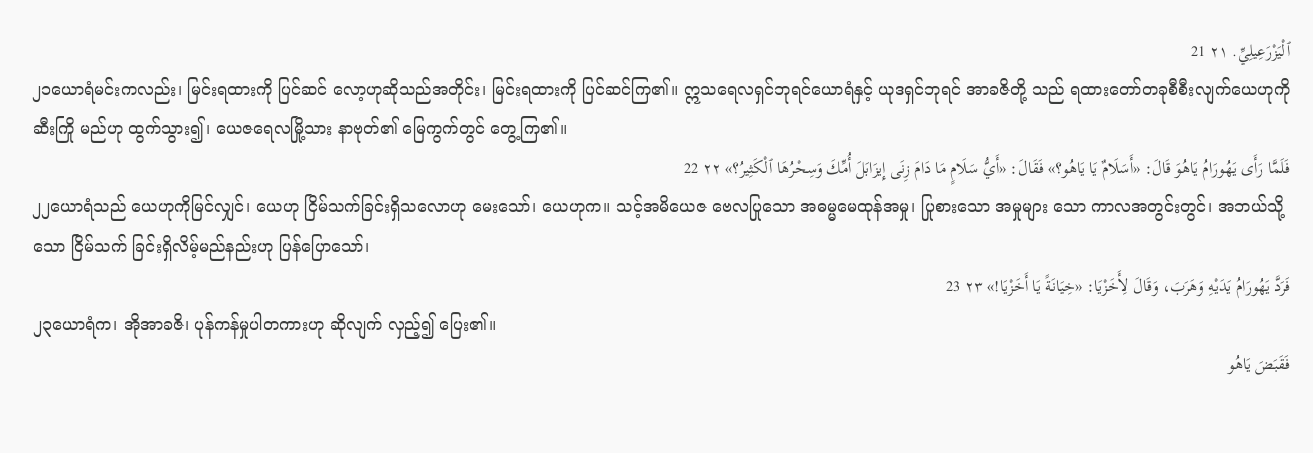ٱلْيَزْرَعِيلِيِّ. ٢١ 21
၂၁ယောရံမင်းကလည်း၊ မြင်းရထားကို ပြင်ဆင် လော့ဟုဆိုသည်အတိုင်း၊ မြင်းရထားကို ပြင်ဆင်ကြ၏။ ဣသရေလရှင်ဘုရင်ယောရံနှင့် ယုဒရှင်ဘုရင် အာခဇိတို့ သည် ရထားတော်တခုစီစီးလျက်ယေဟုကို ဆီးကြို မည်ဟု ထွက်သွား၍၊ ယေဇရေလမြို့သား နာဗုတ်၏ မြေကွက်တွင် တွေ့ကြ၏။
فَلَمَّا رَأَى يَهُورَامُ يَاهُوَ قَالَ: «أَسَلَامٌ يَا يَاهُو؟» فَقَالَ: «أَيُّ سَلَامٍ مَا دَامَ زِنَى إِيزَابَلَ أُمِّكَ وَسِحْرُهَا ٱلْكَثِيرُ؟» ٢٢ 22
၂၂ယောရံသည် ယေဟုကိုမြင်လျှင်၊ ယေဟု ငြိမ်သက်ခြင်းရှိသလောဟု မေးသော်၊ ယေဟုက။ သင့်အမိယေဇ ဗေလပြုသော အဓမ္မမေထုန်အမှု၊ ပြုစားသော အမှုများ သော ကာလအတွင်းတွင်၊ အဘယ်သို့သော ငြိမ်သက် ခြင်းရှိလိမ့်မည်နည်းဟု ပြန်ပြောသော်၊
فَرَدَّ يَهُورَامُ يَدَيْهِ وَهَرَبَ، وَقَالَ لِأَخَزْيَا: «خِيَانَةً يَا أَخَزْيَا!» ٢٣ 23
၂၃ယောရံက၊ အိုအာခဇိ၊ ပုန်ကန်မှုပါတကားဟု ဆိုလျက် လှည့်၍ ပြေး၏။
فَقَبَضَ يَاهُو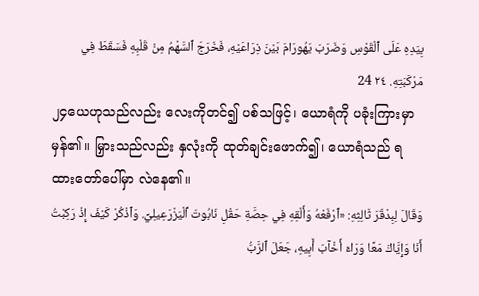بِيَدِهِ عَلَى ٱلْقَوْسِ وَضَرَبَ يَهُورَامَ بَيْنَ ذِرَاعَيْهِ، فَخَرَجَ ٱلسَّهْمُ مِنْ قَلْبِهِ فَسَقَطَ فِي مَرْكَبَتِهِ. ٢٤ 24
၂၄ယေဟုသည်လည်း လေးကိုတင်၍ ပစ်သဖြင့်၊ ယောရံကို ပခုံးကြားမှာမှန်၏။ မြှားသည်လည်း နှလုံးကို ထုတ်ချင်းဖောက်၍၊ ယောရံသည် ရထားတော်ပေါ်မှာ လဲနေ၏။
وَقَالَ لِبِدْقَرَ ثَالِثِهِ: «ٱرْفَعْهُ وَأَلْقِهِ فِي حِصَّةِ حَقْلِ نَابُوتَ ٱلْيَزْرَعِيلِيِّ. وَٱذْكُرْ كَيْفَ إِذْ رَكِبْتُ أَنَا وَإِيَّاكَ مَعًا وَرَاءَ أَخْآبَ أَبِيهِ، جَعَلَ ٱلرَّبُّ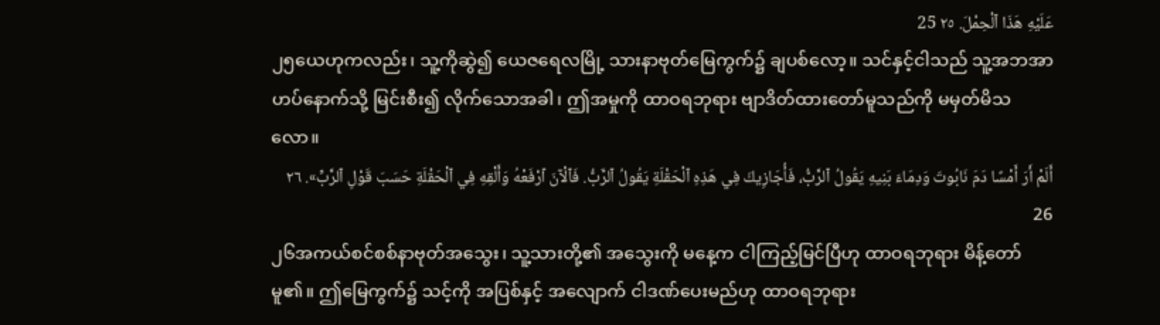عَلَيْهِ هَذَا ٱلْحِمْلَ. ٢٥ 25
၂၅ယေဟုကလည်း၊ သူ့ကိုဆွဲ၍ ယေဇရေလမြို့ သားနာဗုတ်မြေကွက်၌ ချပစ်လော့။ သင်နှင့်ငါသည် သူ့အဘအာဟပ်နောက်သို့ မြင်းစီး၍ လိုက်သောအခါ၊ ဤအမှုကို ထာဝရဘုရား ဗျာဒိတ်ထားတော်မူသည်ကို မမှတ်မိသလော။
أَلَمْ أَرَ أَمْسًا دَمَ نَابُوتَ وَدِمَاءَ بَنِيهِ يَقُولُ ٱلرَّبُّ، فَأُجَازِيكَ فِي هَذِهِ ٱلْحَقْلَةِ يَقُولُ ٱلرَّبُّ. فَٱلْآنَ ٱرْفَعْهُ وَأَلْقِهِ فِي ٱلْحَقْلَةِ حَسَبَ قَوْلِ ٱلرَّبِّ». ٢٦ 26
၂၆အကယ်စင်စစ်နာဗုတ်အသွေး၊ သူ့သားတို့၏ အသွေးကို မနေ့က ငါကြည့်မြင်ပြီဟု ထာဝရဘုရား မိန့်တော်မူ၏။ ဤမြေကွက်၌ သင့်ကို အပြစ်နှင့် အလျောက် ငါဒဏ်ပေးမည်ဟု ထာဝရဘုရား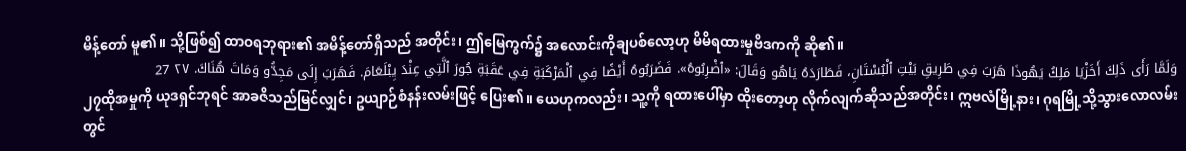မိန့်တော် မူ၏။ သို့ဖြစ်၍ ထာဝရဘုရား၏ အမိန့်တော်ရှိသည် အတိုင်း၊ ဤမြေကွက်၌ အလောင်းကိုချပစ်လော့ဟု မိမိရထားမှုဗိဒကကို ဆို၏။
وَلَمَّا رَأَى ذَلِكَ أَخَزْيَا مَلِكُ يَهُوذَا هَرَبَ فِي طَرِيقِ بَيْتِ ٱلْبُسْتَانِ، فَطَارَدَهُ يَاهُو وَقَالَ: «ٱضْرِبُوهُ». فَضَرَبُوهُ أَيْضًا فِي ٱلْمَرْكَبَةِ فِي عَقَبَةِ جُورَ ٱلَّتِي عِنْدَ يِبْلَعَامَ. فَهَرَبَ إِلَى مَجِدُّو وَمَاتَ هُنَاكَ. ٢٧ 27
၂၇ထိုအမှုကို ယုဒရှင်ဘုရင် အာခဇိသည်မြင်လျှင်၊ ဥယျာဉ်စံနန်းလမ်းဖြင့် ပြေး၏။ ယေဟုကလည်း၊ သူ့ကို ရထားပေါ်မှာ ထိုးတော့ဟု လိုက်လျက်ဆိုသည်အတိုင်း၊ ဣဗလံမြို့နား၊ ဂုရမြို့သို့သွားလောလမ်းတွင်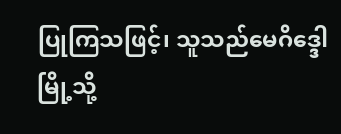ပြုကြသဖြင့်၊ သူသည်မေဂိဒ္ဒေါမြို့သို့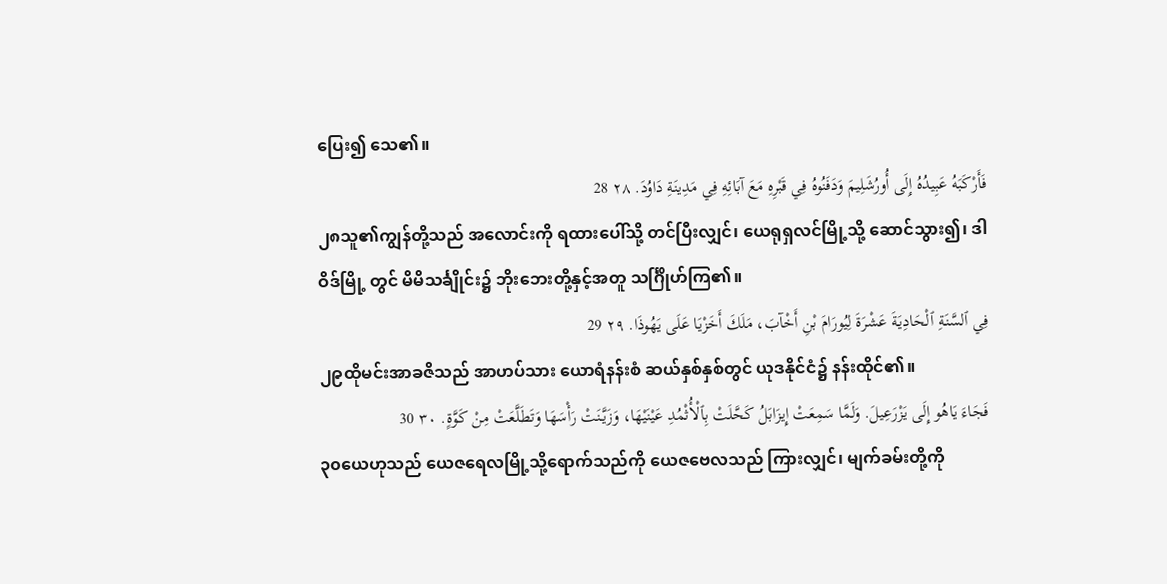ပြေး၍ သေ၏။
فَأَرْكَبَهُ عَبِيدُهُ إِلَى أُورُشَلِيمَ وَدَفَنُوهُ فِي قَبْرِهِ مَعَ آبَائِهِ فِي مَدِينَةِ دَاوُدَ. ٢٨ 28
၂၈သူ၏ကျွန်တို့သည် အလောင်းကို ရထားပေါ်သို့ တင်ပြီးလျှင်၊ ယေရုရှလင်မြို့သို့ ဆောင်သွား၍၊ ဒါဝိဒ်မြို့ တွင် မိမိသင်္ချိုင်း၌ ဘိုးဘေးတို့နှင့်အတူ သင်္ဂြိုဟ်ကြ၏။
فِي ٱلسَّنَةِ ٱلْحَادِيَةَ عَشْرَةَ لِيُورَامَ بْنِ أَخْآبَ، مَلَكَ أَخَزْيَا عَلَى يَهُوذَا. ٢٩ 29
၂၉ထိုမင်းအာခဇိသည် အာဟပ်သား ယောရံနန်းစံ ဆယ်နှစ်နှစ်တွင် ယုဒနိုင်ငံ၌ နန်းထိုင်၏။
فَجَاءَ يَاهُو إِلَى يَزْرَعِيلَ. وَلَمَّا سَمِعَتْ إِيزَابَلُ كَحَّلَتْ بِٱلْأُثْمُدِ عَيْنَيْهَا، وَزَيَّنَتْ رَأْسَهَا وَتَطَلَّعَتْ مِنْ كَوَّةٍ. ٣٠ 30
၃၀ယေဟုသည် ယေဇရေလမြို့သို့ရောက်သည်ကို ယေဇဗေလသည် ကြားလျှင်၊ မျက်ခမ်းတို့ကို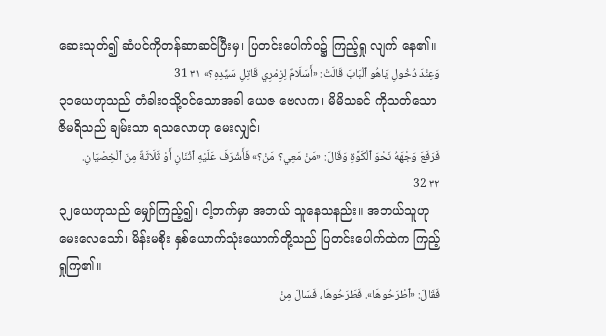ဆေးသုတ်၍ ဆံပင်ကိုတန်ဆာဆင်ပြီးမှ၊ ပြတင်းပေါက်ဝ၌ ကြည့်ရှု လျက် နေ၏။
وَعِنْدَ دُخُولِ يَاهُو ٱلْبَابَ قَالَتْ: «أَسَلَامٌ لِزِمْرِي قَاتِلِ سَيِّدِهِ؟» ٣١ 31
၃၁ယေဟုသည် တံခါးဝသို့ဝင်သောအခါ ယေဇ ဗေလက၊ မိမိသခင် ကိုသတ်သောဇိမရိသည် ချမ်းသာ ရသလောဟု မေးလျှင်၊
فَرَفَعَ وَجْهَهُ نَحْوَ ٱلْكَوَّةِ وَقَالَ: «مَنْ مَعِي؟ مَنْ؟» فَأَشْرَفَ عَلَيْهِ ٱثْنَانِ أَوْ ثَلَاثَةٌ مِنَ ٱلْخِصْيَانِ. ٣٢ 32
၃၂ယေဟုသည် မျှော်ကြည့်၍၊ ငါ့ဘက်မှာ အဘယ် သူနေသနည်း။ အဘယ်သူဟုမေးလေသော်၊ မိန်းမစိုး နှစ်ယောက်သုံးယောက်တို့သည် ပြတင်းပေါက်ထဲက ကြည့်ရှုကြ၏။
فَقَالَ: «ٱطْرَحُوهَا». فَطَرَحُوهَا، فَسَالَ مِنْ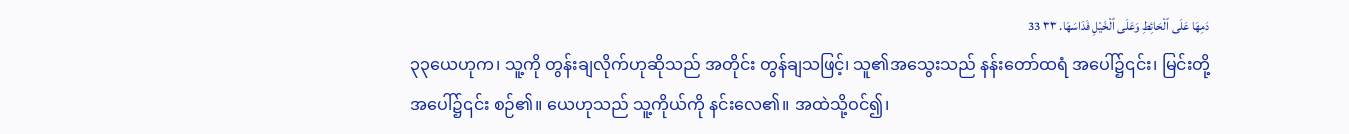دَمِهَا عَلَى ٱلْحَائِطِ وَعَلَى ٱلْخَيْلِ فَدَاسَهَا. ٣٣ 33
၃၃ယေဟုက၊ သူ့ကို တွန်းချလိုက်ဟုဆိုသည် အတိုင်း တွန်ချသဖြင့်၊ သူ၏အသွေးသည် နန်းတော်ထရံ အပေါ်၌၎င်း၊ မြင်းတို့အပေါ်၌၎င်း စဉ်၏။ ယေဟုသည် သူ့ကိုယ်ကို နင်းလေ၏။ အထဲသို့ဝင်၍၊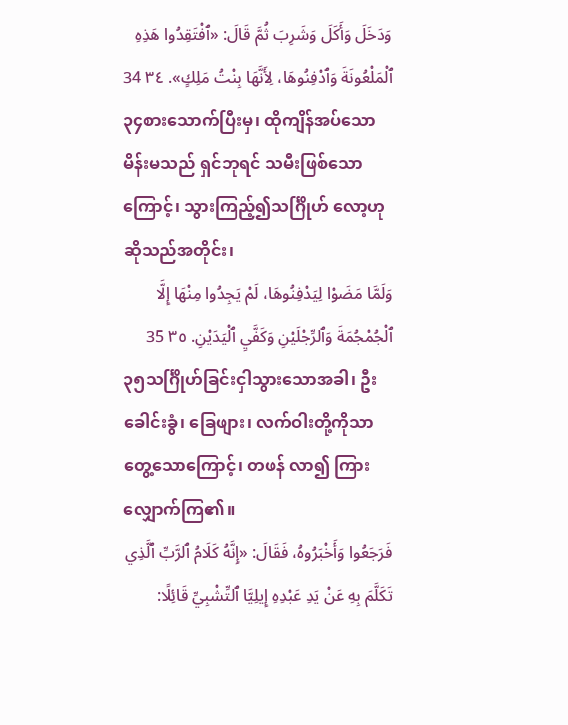وَدَخَلَ وَأَكَلَ وَشَرِبَ ثُمَّ قَالَ: «ٱفْتَقِدُوا هَذِهِ ٱلْمَلْعُونَةَ وَٱدْفِنُوهَا، لِأَنَّهَا بِنْتُ مَلِكٍ». ٣٤ 34
၃၄စားသောက်ပြီးမှ၊ ထိုကျိန်အပ်သော မိန်းမသည် ရှင်ဘုရင် သမီးဖြစ်သောကြောင့်၊ သွားကြည့်၍သင်္ဂြိုဟ် လော့ဟု ဆိုသည်အတိုင်း၊
وَلَمَّا مَضَوْا لِيَدْفِنُوهَا، لَمْ يَجِدُوا مِنْهَا إِلَّا ٱلْجُمْجُمَةَ وَٱلرِّجْلَيْنِ وَكَفَّيِ ٱلْيَدَيْنِ. ٣٥ 35
၃၅သင်္ဂြိုဟ်ခြင်းငှါသွားသောအခါ၊ ဦးခေါင်းခွံ၊ ခြေဖျား၊ လက်ဝါးတို့ကိုသာ တွေ့သောကြောင့်၊ တဖန် လာ၍ ကြားလျှောက်ကြ၏။
فَرَجَعُوا وَأَخْبَرُوهُ، فَقَالَ: «إِنَّهُ كَلَامُ ٱلرَّبِّ ٱلَّذِي تَكَلَّمَ بِهِ عَنْ يَدِ عَبْدِهِ إِيلِيَّا ٱلتِّشْبِيِّ قَائِلًا: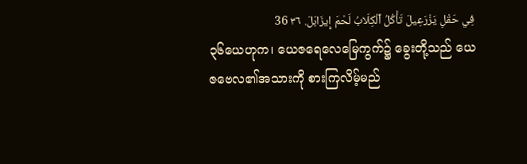فِي حَقْلِ يَزْرَعِيلَ تَأْكُلُ ٱلْكِلَابُ لَحْمَ إِيزَابَلَ. ٣٦ 36
၃၆ယေဟုက၊ ယေဇရေလေမြေကွက်၌ ခွေးတို့သည် ယေဇဗေလ၏အသားကို စားကြလိမ့်မည်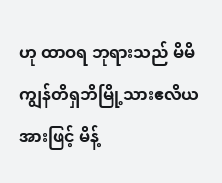ဟု ထာဝရ ဘုရားသည် မိမိကျွန်တိရှဘိမြို့သားဧလိယအားဖြင့် မိန့်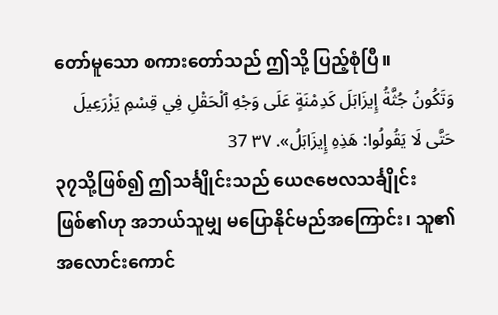တော်မူသော စကားတော်သည် ဤသို့ ပြည့်စုံပြီ။
وَتَكُونُ جُثَّةُ إِيزَابَلَ كَدِمْنَةٍ عَلَى وَجْهِ ٱلْحَقْلِ فِي قِسْمِ يَزْرَعِيلَ حَتَّى لَا يَقُولُوا: هَذِهِ إِيزَابَلُ». ٣٧ 37
၃၇သို့ဖြစ်၍ ဤသင်္ချိုင်းသည် ယေဇဗေလသင်္ချိုင်း ဖြစ်၏ဟု အဘယ်သူမျှ မပြောနိုင်မည်အကြောင်း၊ သူ၏ အလောင်းကောင်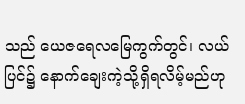သည် ယေဇရေလမြေကွက်တွင်၊ လယ်ပြင်၌ နောက်ချေးကဲ့သို့ရှိရလိမ့်မည်ဟု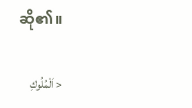ဆို၏။

< اَلْمُلُوكِ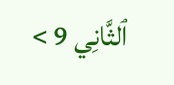ٱلثَّانِي 9 >